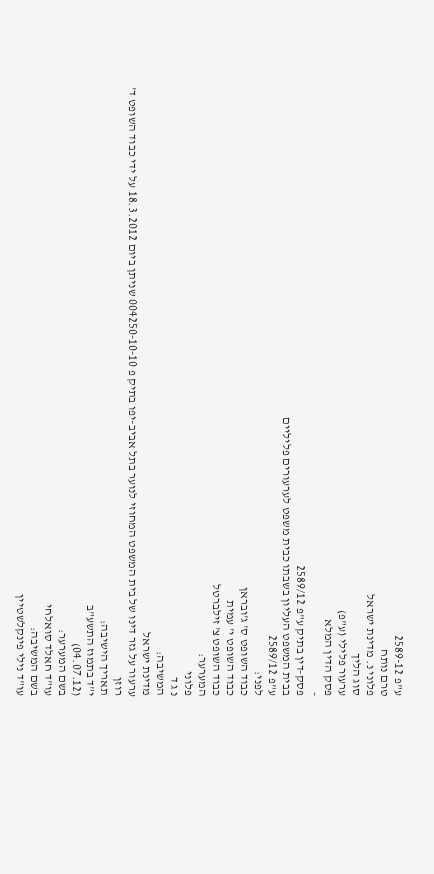ע"פ 2589-12
טרם נותח
פלוני נ. מדינת ישראל
סוג הליך
ערעור פלילי (ע"פ)
פסק הדין המלא
-
פסק-דין בתיק ע"פ 2589/12
בבית המשפט העליון בשבתו כבית משפט לערעורים פליליים
ע"פ 2589/12
לפני:
כבוד השופט ס' ג'ובראן
כבוד השופט י' עמית
כבוד השופט צ' זילברטל
המערער:
פלוני
נ ג ד
המשיבה:
מדינת ישראל
ערעור על גזר דינו של בית המשפט המחוזי לנוער בתל אביב-יפו בתיק פ 004250-10-10 שניתן ביום 18.3.2012 על ידי כבוד השופט ד' רוזן
תאריך הישיבה:
י"ד בתמוז התשע"ב
(04.07.12)
בשם המערער:
עו"ד חאלד סואלחי
בשם המשיבה:
עו"ד נילי פינקלשטיין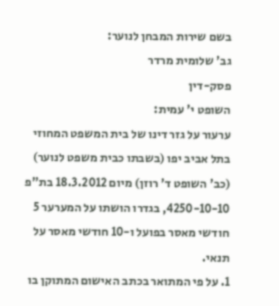בשם שירות המבחן לנוער:
גב' שלומית מרדר
פסק-דין
השופט י' עמית:
ערעור על גזר דינו של בית המשפט המחוזי בתל אביב יפו (בשבתו כבית משפט לנוער) (כב' השופט ד' רוזן) מיום 18.3.2012 בת"פ 4250-10-10, בגדרו הושתו על המערער 5 חודשי מאסר בפועל ו-10 חודשי מאסר על תנאי.
1. על פי המתואר בכתב האישום המתוקן בו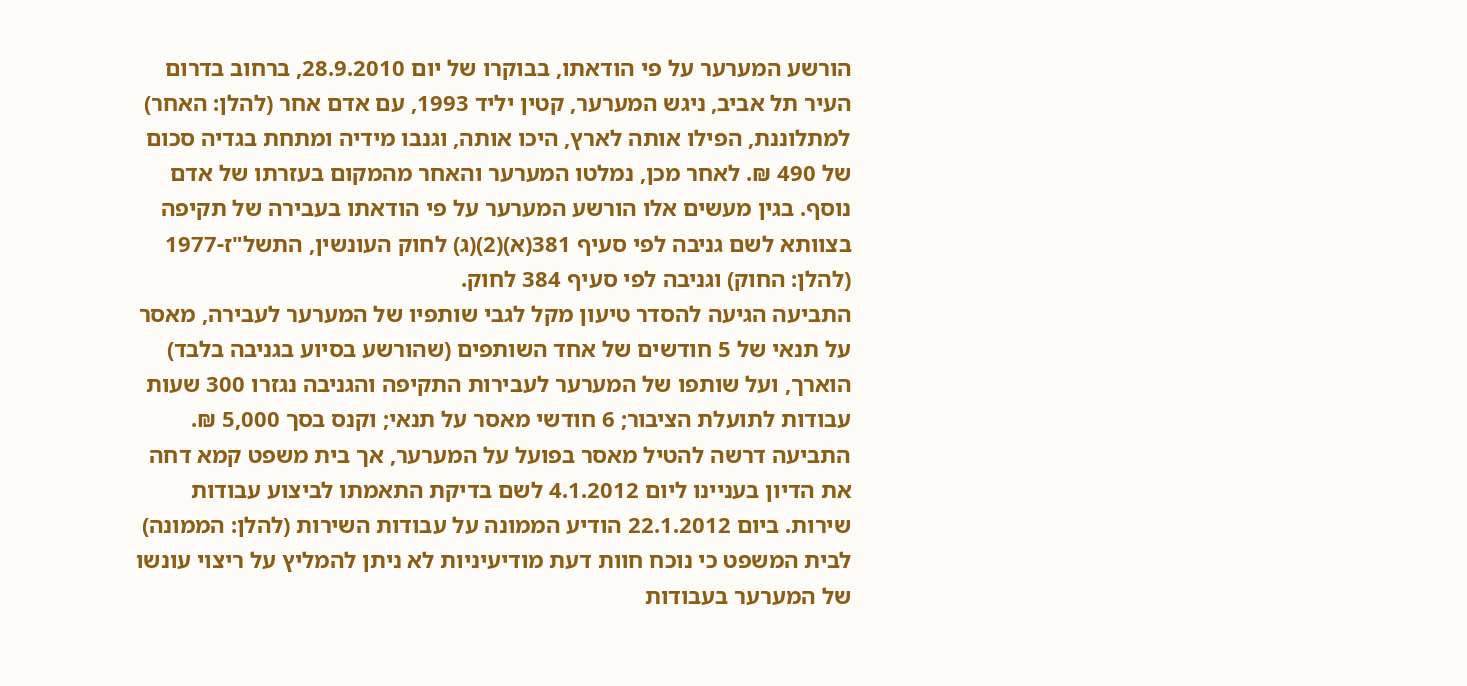הורשע המערער על פי הודאתו, בבוקרו של יום 28.9.2010, ברחוב בדרום העיר תל אביב, ניגש המערער, קטין יליד 1993, עם אדם אחר (להלן: האחר) למתלוננת, הפילו אותה לארץ, היכו אותה, וגנבו מידיה ומתחת בגדיה סכום של 490 ₪. לאחר מכן, נמלטו המערער והאחר מהמקום בעזרתו של אדם נוסף. בגין מעשים אלו הורשע המערער על פי הודאתו בעבירה של תקיפה בצוותא לשם גניבה לפי סעיף 381(א)(2)(ג) לחוק העונשין, התשל"ז-1977 (להלן: החוק) וגניבה לפי סעיף 384 לחוק.
התביעה הגיעה להסדר טיעון מקל לגבי שותפיו של המערער לעבירה, מאסר על תנאי של 5 חודשים של אחד השותפים (שהורשע בסיוע בגניבה בלבד) הוארך, ועל שותפו של המערער לעבירות התקיפה והגניבה נגזרו 300 שעות עבודות לתועלת הציבור; 6 חודשי מאסר על תנאי; וקנס בסך 5,000 ₪. התביעה דרשה להטיל מאסר בפועל על המערער, אך בית משפט קמא דחה את הדיון בעניינו ליום 4.1.2012 לשם בדיקת התאמתו לביצוע עבודות שירות. ביום 22.1.2012 הודיע הממונה על עבודות השירות (להלן: הממונה) לבית המשפט כי נוכח חוות דעת מודיעיניות לא ניתן להמליץ על ריצוי עונשו של המערער בעבודות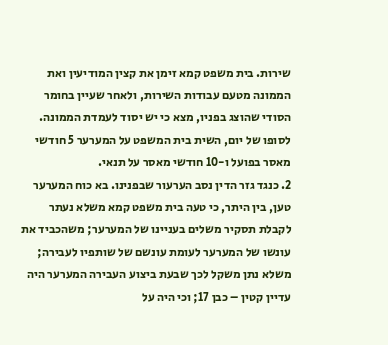שירות. בית משפט קמא זימן את קצין המודיעין ואת הממונה מטעם עבודות השירות, ולאחר שעיין בחומר הסודי שהוצג בפניו, מצא כי יש יסוד לעמדת הממונה. לסופו של יום, השית בית המשפט על המערער 5 חודשי מאסר בפועל ו-10 חודשי מאסר על תנאי.
2. כנגד גזר הדין נסב הערעור שבפנינו. בא כוח המערער טען, בין היתר, כי טעה בית משפט קמא משלא נעתר לקבלת תסקיר משלים בעניינו של המערער; משהכביד את עונשו של המערער לעומת עונשם של שותפיו לעבירה; משלא נתן משקל לכך שבעת ביצוע העבירה המערער היה עדיין קטין – כבן 17; וכי היה על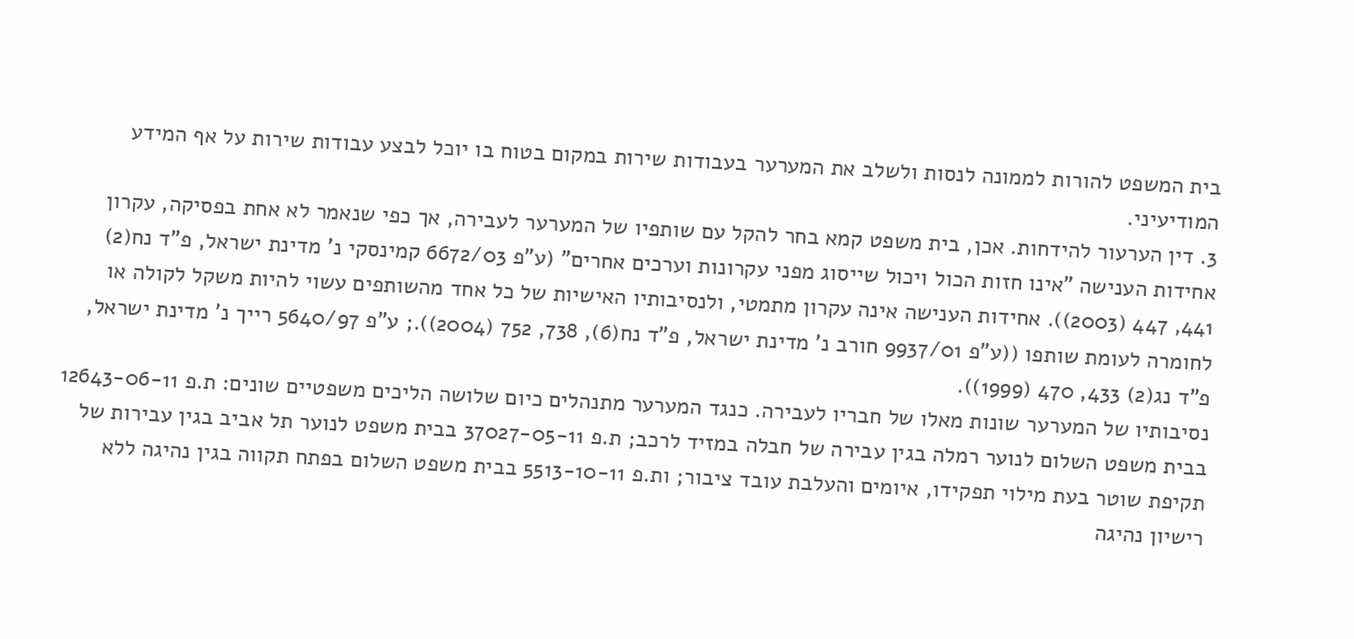בית המשפט להורות לממונה לנסות ולשלב את המערער בעבודות שירות במקום בטוח בו יוכל לבצע עבודות שירות על אף המידע המודיעיני.
3. דין הערעור להידחות. אכן, בית משפט קמא בחר להקל עם שותפיו של המערער לעבירה, אך כפי שנאמר לא אחת בפסיקה, עקרון אחידות הענישה "אינו חזות הכול ויכול שייסוג מפני עקרונות וערכים אחרים" (ע"פ 6672/03 קמינסקי נ' מדינת ישראל, פ"ד נח(2) 441, 447 (2003)). אחידות הענישה אינה עקרון מתמטי, ולנסיבותיו האישיות של כל אחד מהשותפים עשוי להיות משקל לקולה או לחומרה לעומת שותפו ((ע"פ 9937/01 חורב נ' מדינת ישראל, פ"ד נח(6), 738, 752 (2004)).; ע"פ 5640/97 רייך נ' מדינת ישראל, פ"ד נג(2) 433, 470 (1999)).
נסיבותיו של המערער שונות מאלו של חבריו לעבירה. כנגד המערער מתנהלים כיום שלושה הליכים משפטיים שונים: ת.פ 12643-06-11 בבית משפט השלום לנוער רמלה בגין עבירה של חבלה במזיד לרכב; ת.פ 37027-05-11 בבית משפט לנוער תל אביב בגין עבירות של תקיפת שוטר בעת מילוי תפקידו, איומים והעלבת עובד ציבור; ות.פ 5513-10-11 בבית משפט השלום בפתח תקווה בגין נהיגה ללא רישיון נהיגה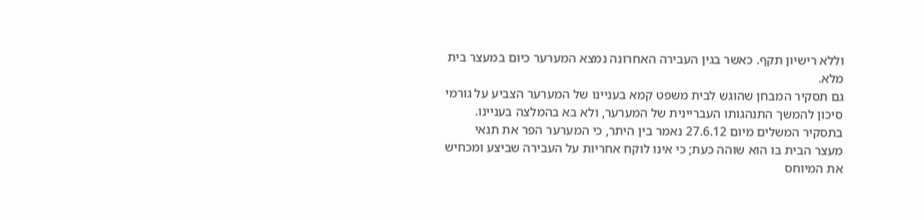וללא רישיון תקף. כאשר בגין העבירה האחרונה נמצא המערער כיום במעצר בית מלא.
גם תסקיר המבחן שהוגש לבית משפט קמא בעניינו של המערער הצביע על גורמי סיכון להמשך התנהגותו העבריינית של המערער, ולא בא בהמלצה בעניינו. בתסקיר המשלים מיום 27.6.12 נאמר בין היתר, כי המערער הפר את תנאי מעצר הבית בו הוא שוהה כעת; כי אינו לוקח אחריות על העבירה שביצע ומכחיש את המיוחס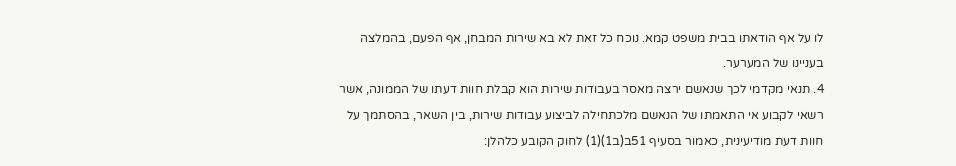לו על אף הודאתו בבית משפט קמא. נוכח כל זאת לא בא שירות המבחן, אף הפעם, בהמלצה בעניינו של המערער.
4. תנאי מקדמי לכך שנאשם ירצה מאסר בעבודות שירות הוא קבלת חוות דעתו של הממונה, אשר רשאי לקבוע אי התאמתו של הנאשם מלכתחילה לביצוע עבודות שירות, בין השאר, בהסתמך על חוות דעת מודיעינית, כאמור בסעיף 51ב(ב1)(1) לחוק הקובע כלהלן: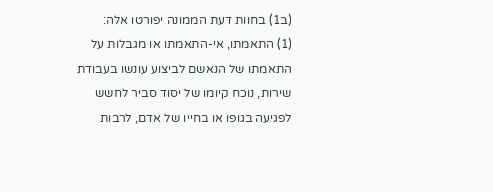(ב1) בחוות דעת הממונה יפורטו אלה:
(1) התאמתו, אי-התאמתו או מגבלות על התאמתו של הנאשם לביצוע עונשו בעבודת שירות, נוכח קיומו של יסוד סביר לחשש לפגיעה בגופו או בחייו של אדם, לרבות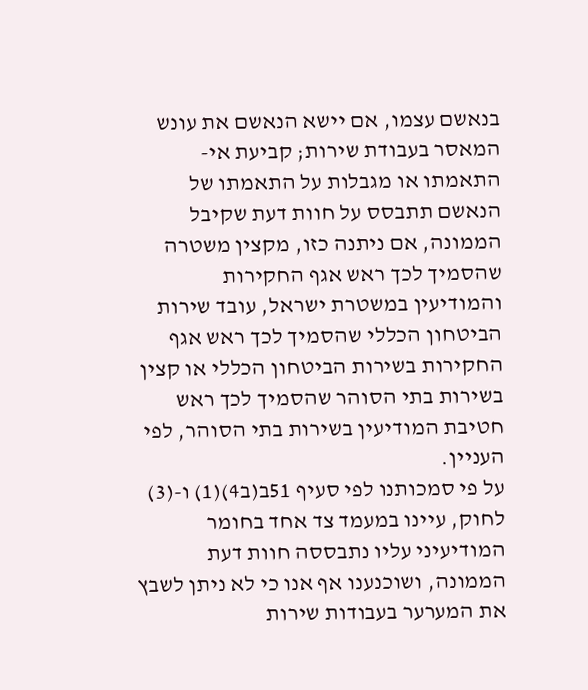בנאשם עצמו, אם יישא הנאשם את עונש המאסר בעבודת שירות; קביעת אי-התאמתו או מגבלות על התאמתו של הנאשם תתבסס על חוות דעת שקיבל הממונה, אם ניתנה כזו, מקצין משטרה שהסמיך לכך ראש אגף החקירות והמודיעין במשטרת ישראל, עובד שירות הביטחון הכללי שהסמיך לכך ראש אגף החקירות בשירות הביטחון הכללי או קצין בשירות בתי הסוהר שהסמיך לכך ראש חטיבת המודיעין בשירות בתי הסוהר, לפי העניין.
על פי סמכותנו לפי סעיף 51ב(ב4)(1) ו-(3) לחוק, עיינו במעמד צד אחד בחומר המודיעיני עליו נתבססה חוות דעת הממונה, ושוכנענו אף אנו כי לא ניתן לשבץ את המערער בעבודות שירות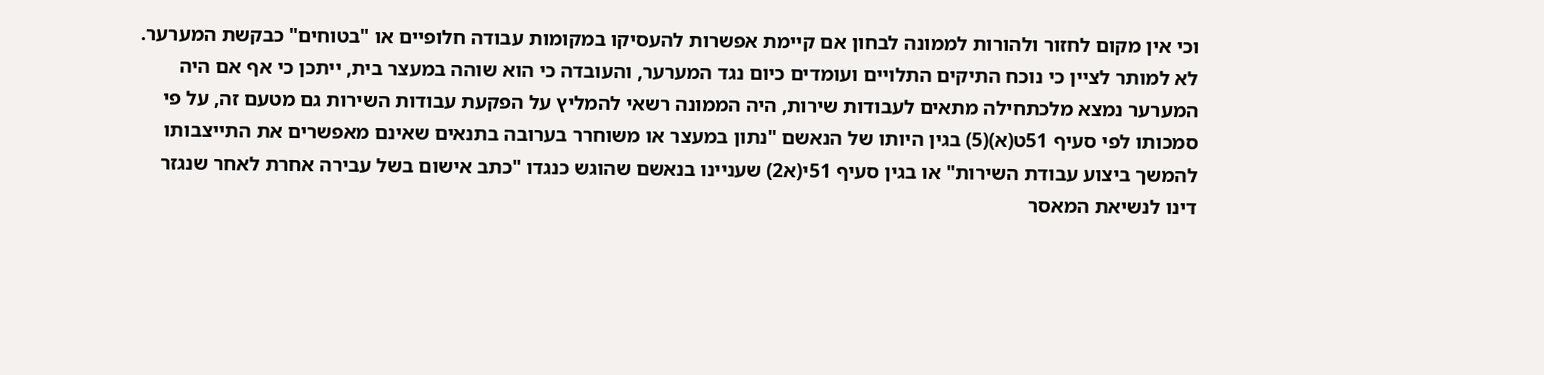וכי אין מקום לחזור ולהורות לממונה לבחון אם קיימת אפשרות להעסיקו במקומות עבודה חלופיים או "בטוחים" כבקשת המערער.
לא למותר לציין כי נוכח התיקים התלויים ועומדים כיום נגד המערער, והעובדה כי הוא שוהה במעצר בית, ייתכן כי אף אם היה המערער נמצא מלכתחילה מתאים לעבודות שירות, היה הממונה רשאי להמליץ על הפקעת עבודות השירות גם מטעם זה, על פי סמכותו לפי סעיף 51ט(א)(5) בגין היותו של הנאשם "נתון במעצר או משוחרר בערובה בתנאים שאינם מאפשרים את התייצבותו להמשך ביצוע עבודת השירות" או בגין סעיף 51י(א2) שעניינו בנאשם שהוגש כנגדו "כתב אישום בשל עבירה אחרת לאחר שנגזר דינו לנשיאת המאסר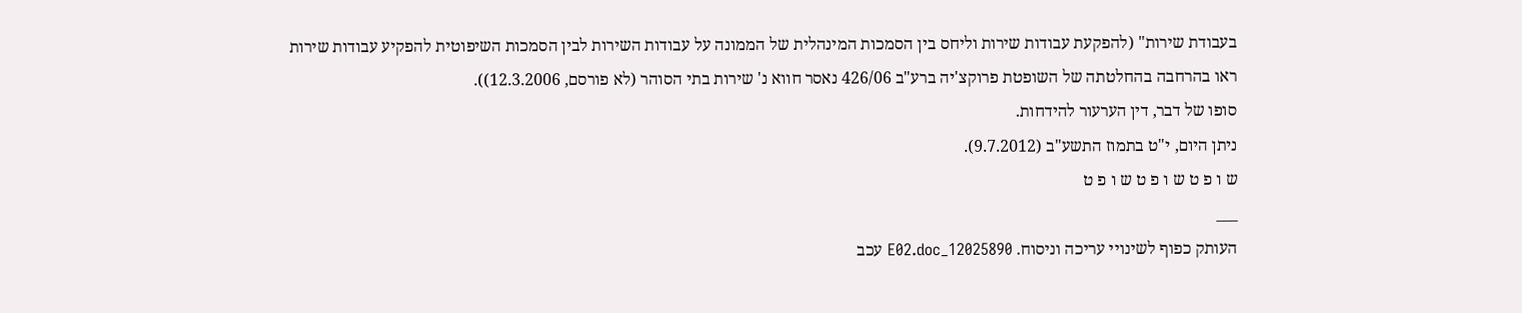בעבודת שירות" (להפקעת עבודות שירות וליחס בין הסמכות המינהלית של הממונה על עבודות השירות לבין הסמכות השיפוטית להפקיע עבודות שירות ראו בהרחבה בהחלטתה של השופטת פרוקצ'יה ברע"ב 426/06 נאסר חווא נ' שירות בתי הסוהר (לא פורסם, 12.3.2006)).
סופו של דבר, דין הערעור להידחות.
ניתן היום, י"ט בתמוז התשע"ב (9.7.2012).
ש ו פ ט ש ו פ ט ש ו פ ט
___
העותק כפוף לשינויי עריכה וניסוח. 12025890_E02.doc עכב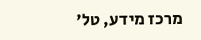מרכז מידע, טל'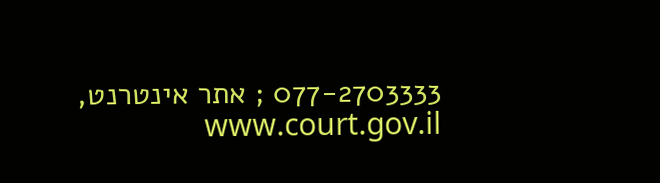077-2703333 ; אתר אינטרנט, www.court.gov.il